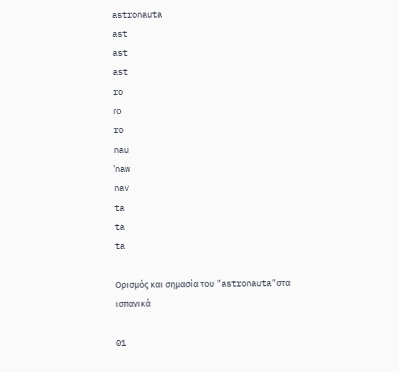astronauta
ast
ast
ast
ro
ɾo
ro
nau
ˈnaw
nav
ta
ta
ta

Ορισμός και σημασία του "astronauta"στα ισπανικά

01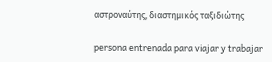αστροναύτης, διαστημικός ταξιδιώτης

persona entrenada para viajar y trabajar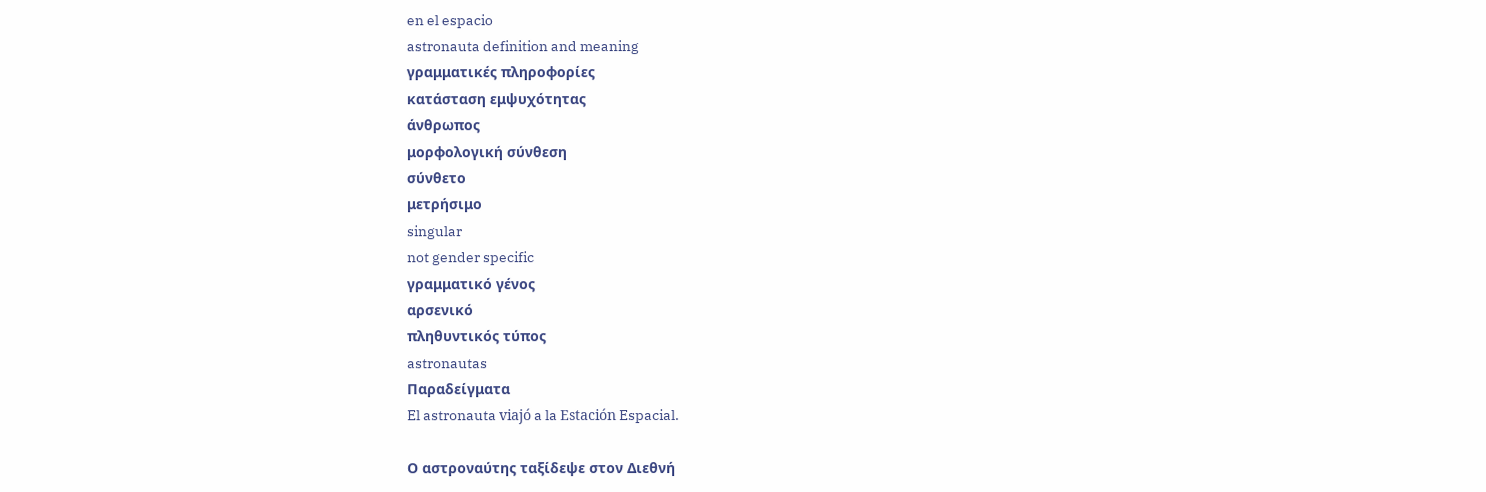en el espacio
astronauta definition and meaning
γραμματικές πληροφορίες
κατάσταση εμψυχότητας
άνθρωπος
μορφολογική σύνθεση
σύνθετο
μετρήσιμο
singular
not gender specific
γραμματικό γένος
αρσενικό
πληθυντικός τύπος
astronautas
Παραδείγματα
El astronauta viajó a la Estación Espacial.

Ο αστροναύτης ταξίδεψε στον Διεθνή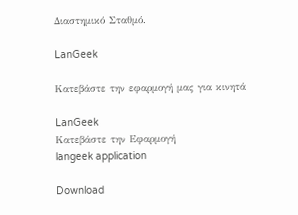Διαστημικό Σταθμό.

LanGeek

Κατεβάστε την εφαρμογή μας για κινητά

LanGeek
Κατεβάστε την Εφαρμογή
langeek application

Download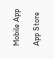Mobile App

App Store